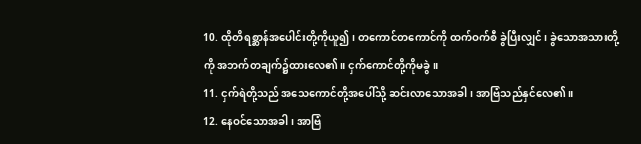10. ထိုတိရစ္ဆာန်အပေါင်းတို့ကိုယူ၍၊ တကောင်တကောင်ကို ထက်ဝက်စီ ခွဲပြီးလျှင်၊ ခွဲသောအသားတို့ကို အဘက်တချက်၌ထားလေ၏။ ငှက်ကောင်တို့ကိုမခွဲ။
11. ငှက်ရဲတို့သည် အသေကောင်တို့အပေါ်သို့ ဆင်းလာသောအခါ၊ အာဗြံသည်နှင်လေ၏။
12. နေဝင်သောအခါ၊ အာဗြံ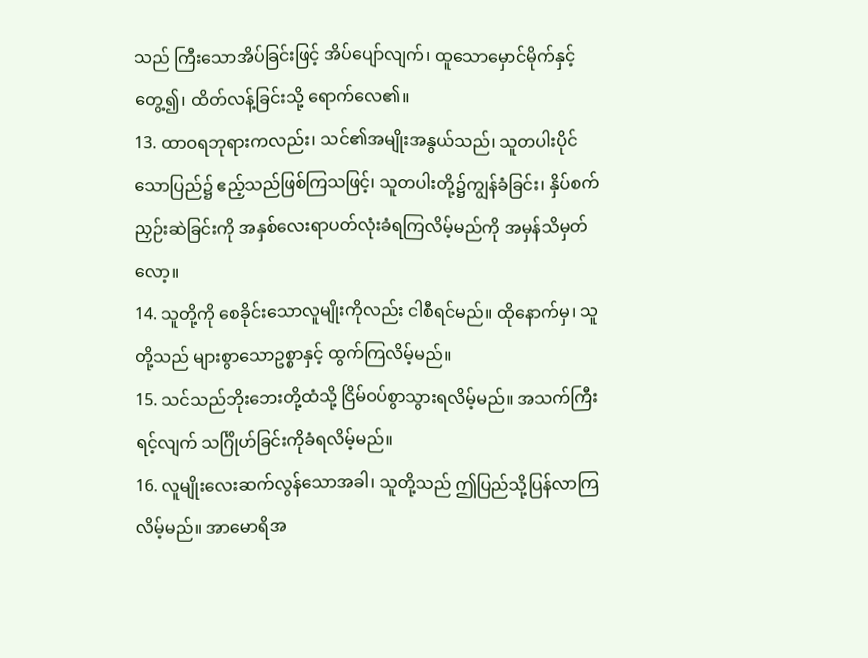သည် ကြီးသောအိပ်ခြင်းဖြင့် အိပ်ပျော်လျက်၊ ထူသောမှောင်မိုက်နှင့်တွေ့၍၊ ထိတ်လန့်ခြင်းသို့ ရောက်လေ၏။
13. ထာဝရဘုရားကလည်း၊ သင်၏အမျိုးအနွယ်သည်၊ သူတပါးပိုင်သောပြည်၌ ဧည့်သည်ဖြစ်ကြသဖြင့်၊ သူတပါးတို့၌ကျွန်ခံခြင်း၊ နှိပ်စက်ညှဉ်းဆဲခြင်းကို အနှစ်လေးရာပတ်လုံးခံရကြလိမ့်မည်ကို အမှန်သိမှတ်လော့။
14. သူတို့ကို စေခိုင်းသောလူမျိုးကိုလည်း ငါစီရင်မည်။ ထိုနောက်မှ၊ သူတို့သည် များစွာသောဥစ္စာနှင့် ထွက်ကြလိမ့်မည်။
15. သင်သည်ဘိုးဘေးတို့ထံသို့ ငြိမ်ဝပ်စွာသွားရလိမ့်မည်။ အသက်ကြီးရင့်လျက် သင်္ဂြိုဟ်ခြင်းကိုခံရလိမ့်မည်။
16. လူမျိုးလေးဆက်လွန်သောအခါ၊ သူတို့သည် ဤပြည်သို့ပြန်လာကြလိမ့်မည်။ အာမောရိအ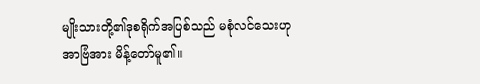မျိုးသားတို့၏ဒုစရိုက်အပြစ်သည် မစုံလင်သေးဟု အာဗြံအား မိန့်တော်မူ၏။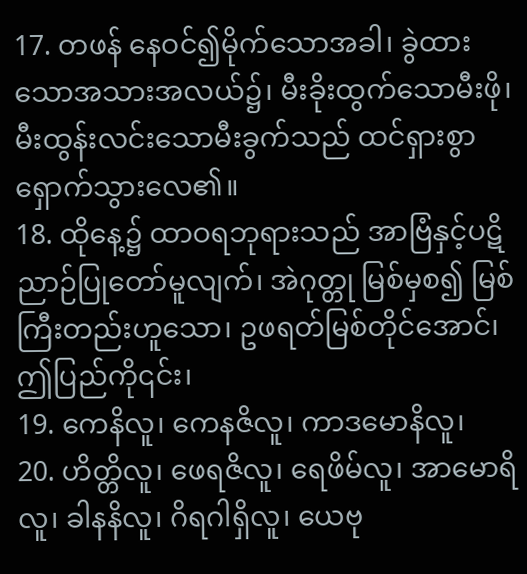17. တဖန် နေဝင်၍မိုက်သောအခါ၊ ခွဲထားသောအသားအလယ်၌၊ မီးခိုးထွက်သောမီးဖို၊ မီးထွန်းလင်းသောမီးခွက်သည် ထင်ရှားစွာ ရှောက်သွားလေ၏။
18. ထိုနေ့၌ ထာဝရဘုရားသည် အာဗြံနှင့်ပဋိညာဉ်ပြုတော်မူလျက်၊ အဲဂုတ္တု မြစ်မှစ၍ မြစ်ကြီးတည်းဟူသော၊ ဥဖရတ်မြစ်တိုင်အောင်၊ ဤပြည်ကို၎င်း၊
19. ကေနိလူ၊ ကေနဇိလူ၊ ကာဒမောနိလူ၊
20. ဟိတ္တိလူ၊ ဖေရဇိလူ၊ ရေဖိမ်လူ၊ အာမောရိလူ၊ ခါနနိလူ၊ ဂိရဂါရှိလူ၊ ယေဗု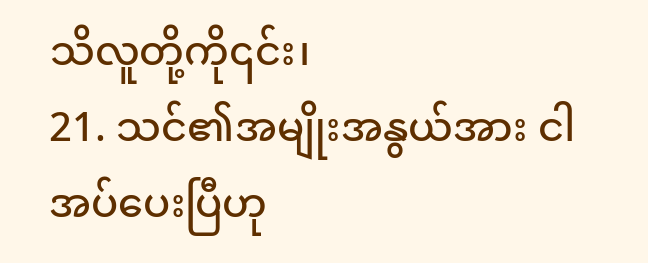သိလူတို့ကို၎င်း၊
21. သင်၏အမျိုးအနွယ်အား ငါအပ်ပေးပြီဟု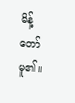မိန့်တော်မူ၏။